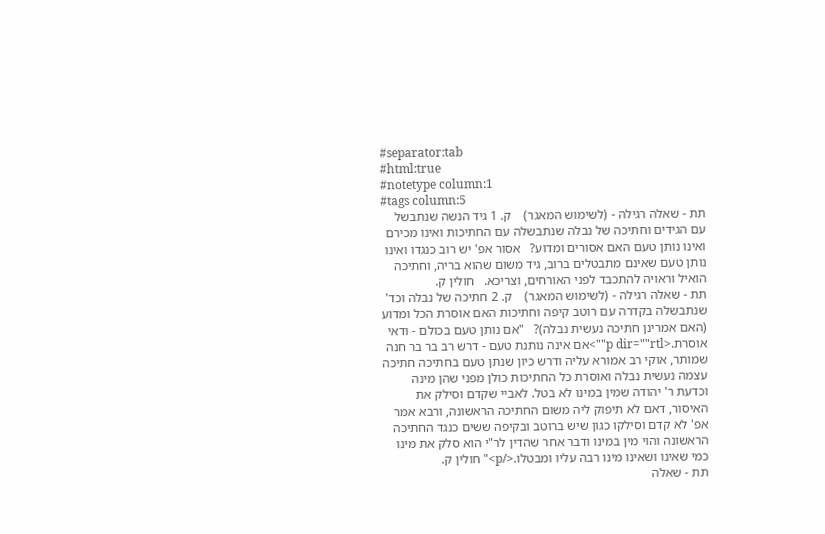#separator:tab
#html:true
#notetype column:1
#tags column:5
תת - שאלה רגילה - (לשימוש המאגר)    ק. 1 גיד הנשה שנתבשל עם הגידים וחתיכה של נבלה שנתבשלה עם החתיכות ואינו מכירם ואינו נותן טעם האם אסורים ומדוע?   אסור אפ' יש רוב כנגדו ואינו נותן טעם שאינם מתבטלים ברוב, גיד משום שהוא בריה, וחתיכה הואיל וראויה להתכבד לפני האורחים, וצריכא.   חולין ק.
תת - שאלה רגילה - (לשימוש המאגר)    ק. 2 חתיכה של נבלה וכד' שנתבשלה בקדרה עם רוטב קיפה וחתיכות האם אוסרת הכל ומדוע (האם אמרינן חתיכה נעשית נבלה)?   "אם נותן טעם בכולם - ודאי אוסרת.<p dir=""rtl"">אם אינה נותנת טעם - דרש רב בר בר חנה שמותר, אוקי רב אמורא עליה ודרש כיון שנתן טעם בחתיכה חתיכה עצמה נעשית נבלה ואוסרת כל החתיכות כולן מפני שהן מינה וכדעת ר' יהודה שמין במינו לא בטל. לאביי שקדם וסילק את האיסור, דאם לא תיפוק ליה משום החתיכה הראשונה, ורבא אמר אפ' לא קדם וסילקו כגון שיש ברוטב ובקיפה ששים כנגד החתיכה הראשונה והוי מין במינו ודבר אחר שהדין לר"י הוא סלק את מינו כמי שאינו ושאינו מינו רבה עליו ומבטלו.</p>" חולין ק.
תת - שאלה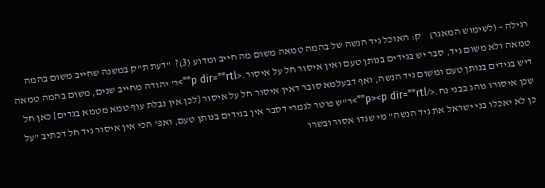רגילה - (לשימוש המאגר)    ק: האוכל גיד הנשה של בהמה טמאה משום מה חייב ומדוע (3)?  "דעת ת"ק במשנה שחייב משום בהמה טמאה ולא משום גיד, סבר יש בגידים בנותן טעם ואין איסור חל על איסור.<p dir=""rtl"">ר' יהודה מחייב שנים, משום בהמה טמאה דיש בגידים בנותן טעם ומשום גיד הנשה, ואף דבעלמא סובר דאין איסור חל על איסור {לכן אין נבלת עוף טמא מטמא בגדים} כאן חל שכן איסורו נוהג בבני נח.</p><p dir=""rtl"">ר"ש פוטר לגמרי דסבר אין בגידים בנותן טעם, ואפ' הכי אין איסור גיד חל דכתיב "על כן לא יאכלו בני ישראל את גיד הנשה" מי שגדו אסור ובשרו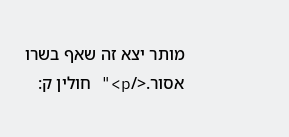מותר יצא זה שאף בשרו אסור.</p>" חולין ק: